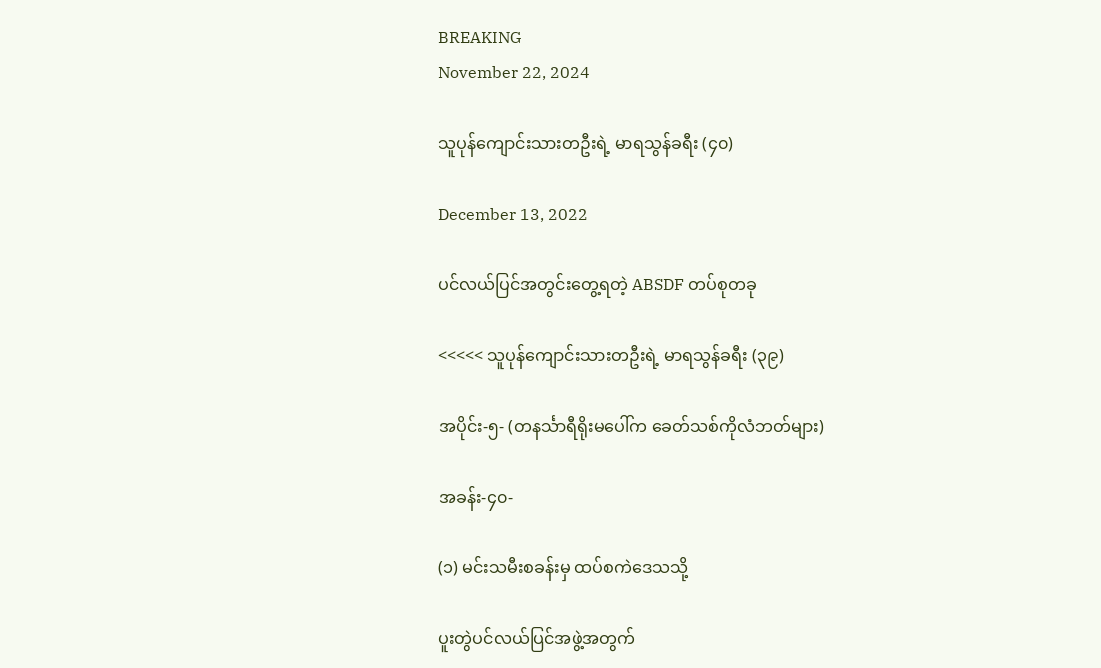BREAKING
November 22, 2024

သူပုန်ကျောင်းသားတဦးရဲ့ မာရသွန်ခရီး (၄၀)

December 13, 2022

ပင်လယ်ပြင်အတွင်းတွေ့ရတဲ့ ABSDF တပ်စုတခု

<<<<< သူပုန်ကျောင်းသားတဦးရဲ့ မာရသွန်ခရီး (၃၉)

အပိုင်း-၅- (တနင်္သာရီရိုးမပေါ်က ခေတ်သစ်ကိုလံဘတ်များ)

အခန်း-၄၀-

(၁) မင်းသမီးစခန်းမှ ထပ်စကဲဒေသသို့

ပူးတွဲပင်လယ်ပြင်အဖွဲ့အတွက်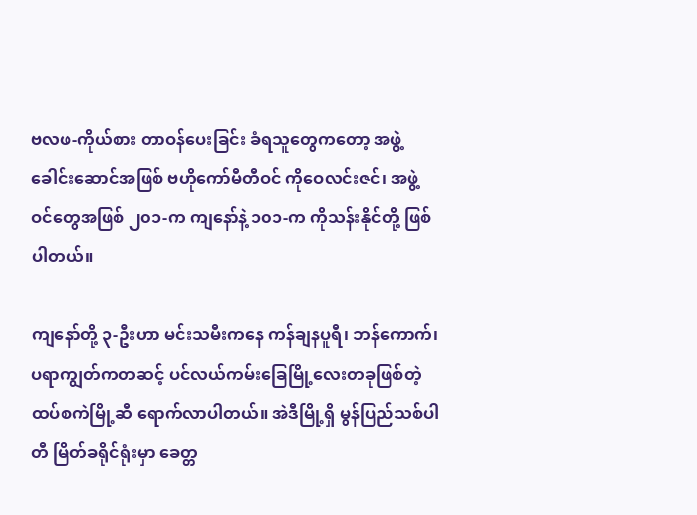ဗလဖ-ကိုယ်စား တာဝန်ပေးခြင်း ခံရသူတွေကတော့ အဖွဲ့ခေါင်းဆောင်အဖြစ် ဗဟိုကော်မီတီဝင် ကိုဝေလင်းဇင်၊ အဖွဲ့ဝင်တွေအဖြစ် ၂၀၁-က ကျနော်နဲ့ ၁၀၁-က ကိုသန်းနိုင်တို့ ဖြစ်ပါတယ်။

ကျနော်တို့ ၃-ဦးဟာ မင်းသမီးကနေ ကန်ချနပူရီ၊ ဘန်ကောက်၊ ပရာကျွတ်ကတဆင့် ပင်လယ်ကမ်းခြေမြို့လေးတခုဖြစ်တဲ့ ထပ်စကဲမြို့ဆီ ရောက်လာပါတယ်။ အဲဒီမြို့ရှိ မွန်ပြည်သစ်ပါတီ မြိတ်ခရိုင်ရုံးမှာ ခေတ္တ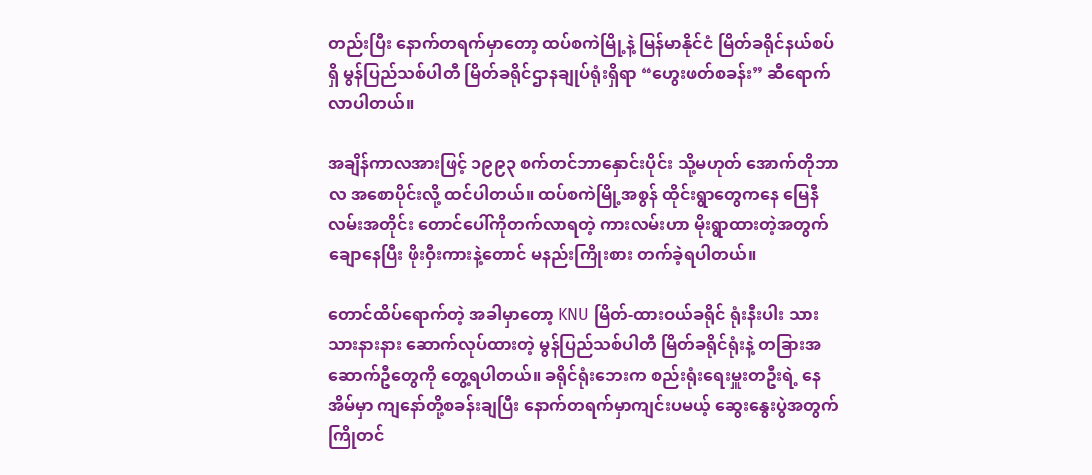တည်းပြီး နောက်တရက်မှာတော့ ထပ်စကဲမြို့နဲ့ မြန်မာနိုင်ငံ မြိတ်ခရိုင်နယ်စပ်ရှိ မွန်ပြည်သစ်ပါတီ မြိတ်ခရိုင်ဌာနချုပ်ရုံးရှိရာ “ဟွေးဖတ်စခန်း” ဆီရောက်လာပါတယ်။

အချိန်ကာလအားဖြင့် ၁၉၉၃ စက်တင်ဘာနှောင်းပိုင်း သို့မဟုတ် အောက်တိုဘာလ အစောပိုင်းလို့ ထင်ပါတယ်။ ထပ်စကဲမြို့အစွန် ထိုင်းရွာတွေကနေ မြေနီလမ်းအတိုင်း တောင်ပေါ်ကိုတက်လာရတဲ့ ကားလမ်းဟာ မိုးရွာထားတဲ့အတွက် ချောနေပြီး ဖိုးဝှီးကားနဲ့တောင် မနည်းကြိုးစား တက်ခဲ့ရပါတယ်။

တောင်ထိပ်ရောက်တဲ့ အခါမှာတော့ KNU မြိတ်-ထားဝယ်ခရိုင် ရုံးနီးပါး သားသားနားနား ဆောက်လုပ်ထားတဲ့ မွန်ပြည်သစ်ပါတီ မြိတ်ခရိုင်ရုံးနဲ့ တခြားအဆောက်ဦတွေကို တွေ့ရပါတယ်။ ခရိုင်ရုံးဘေးက စည်းရုံးရေးမှူးတဦးရဲ့ နေအိမ်မှာ ကျနော်တို့စခန်းချပြီး နောက်တရက်မှာကျင်းပမယ့် ဆွေးနွေးပွဲအတွက် ကြိုတင်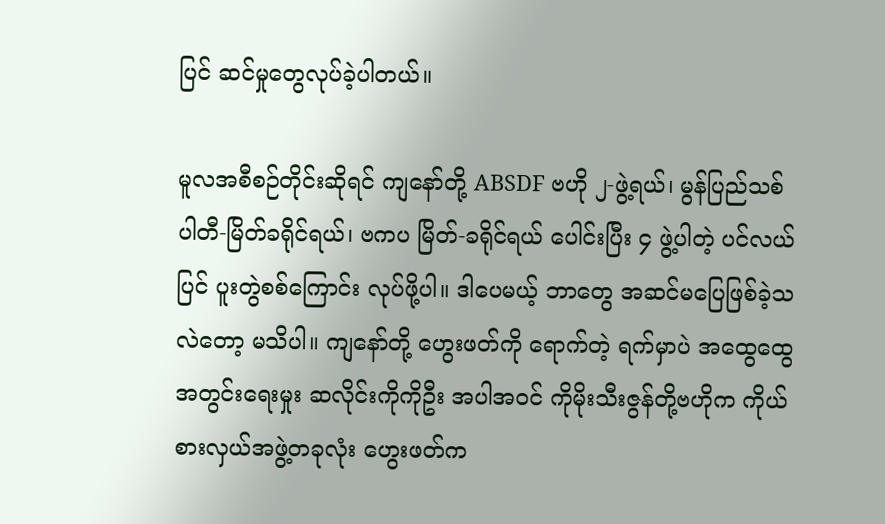ပြင် ဆင်မှုတွေလုပ်ခဲ့ပါတယ်။

မူလအစီစဉ်တိုင်းဆိုရင် ကျနော်တို့ ABSDF ဗဟို ၂-ဖွဲ့ရယ်၊ မွန်ပြည်သစ် ပါတီ-မြိတ်ခရိုင်ရယ်၊ ဗကပ မြိတ်-ခရိုင်ရယ် ပေါင်းပြီး ၄ ဖွဲ့ပါတဲ့ ပင်လယ်ပြင် ပူးတွဲစစ်ကြောင်း လုပ်ဖို့ပါ။ ဒါပေမယ့် ဘာတွေ အဆင်မပြေဖြစ်ခဲ့သလဲတော့ မသိပါ။ ကျနော်တို့ ဟွေးဖတ်ကို ရောက်တဲ့ ရက်မှာပဲ အထွေထွေအတွင်းရေးမှုး ဆလိုင်းကိုကိုဦး အပါအဝင် ကိုမိုးသီးဇွန်တို့ဗဟိုက ကိုယ်စားလှယ်အဖွဲ့တခုလုံး ဟွေးဖတ်က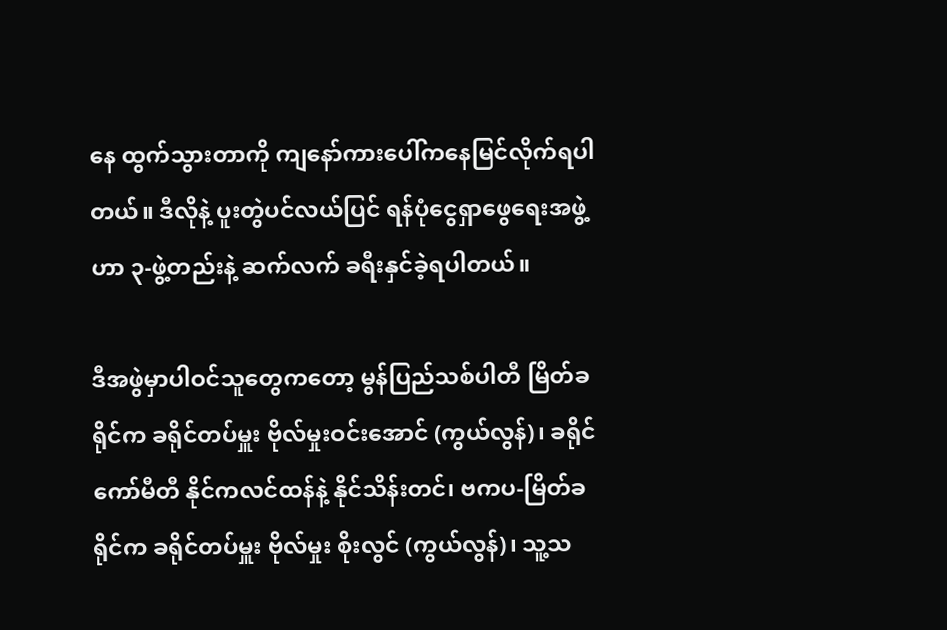နေ ထွက်သွားတာကို ကျနော်ကားပေါ်ကနေမြင်လိုက်ရပါတယ်။ ဒီလိုနဲ့ ပူးတွဲပင်လယ်ပြင် ရန်ပုံငွေရှာဖွေရေးအဖွဲ့ဟာ ၃-ဖွဲ့တည်းနဲ့ ဆက်လက် ခရီးနှင်ခဲ့ရပါတယ်။

ဒီအဖွဲမှာပါဝင်သူတွေကတော့ မွန်ပြည်သစ်ပါတီ မြိတ်ခရိုင်က ခရိုင်တပ်မှူး ဗိုလ်မှုးဝင်းအောင် (ကွယ်လွန်)၊ ခရိုင်ကော်မီတီ နိုင်ကလင်ထန်နဲ့ နိုင်သိန်းတင်၊ ဗကပ-မြိတ်ခရိုင်က ခရိုင်တပ်မှူး ဗိုလ်မှုး စိုးလွင် (ကွယ်လွန်)၊ သူ့သ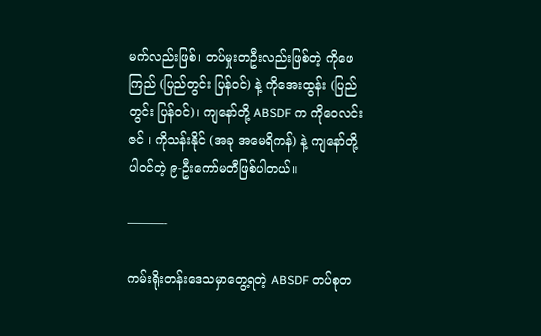မက်လည်းဖြစ်၊ တပ်မှုးတဦးလည်းဖြစ်တဲ့ ကိုဖေကြည် (ပြည်တွင်း ပြန်ဝင်) နဲ့ ကိုအေးထွန်း (ပြည်တွင်း ပြန်ဝင်)၊ ကျနော်တို့ ABSDF က ကိုဝေလင်းဇင် ၊ ကိုသန်းနိုင် (အခု အမေရိကန်) နဲ့ ကျနော်တို့ ပါဝင်တဲ့ ၉-ဦးကော်မတီဖြစ်ပါတယ်။

———-

ကမ်းရိုးတန်းဒေသမှာတွေ့ရတဲ့ ABSDF တပ်စုတ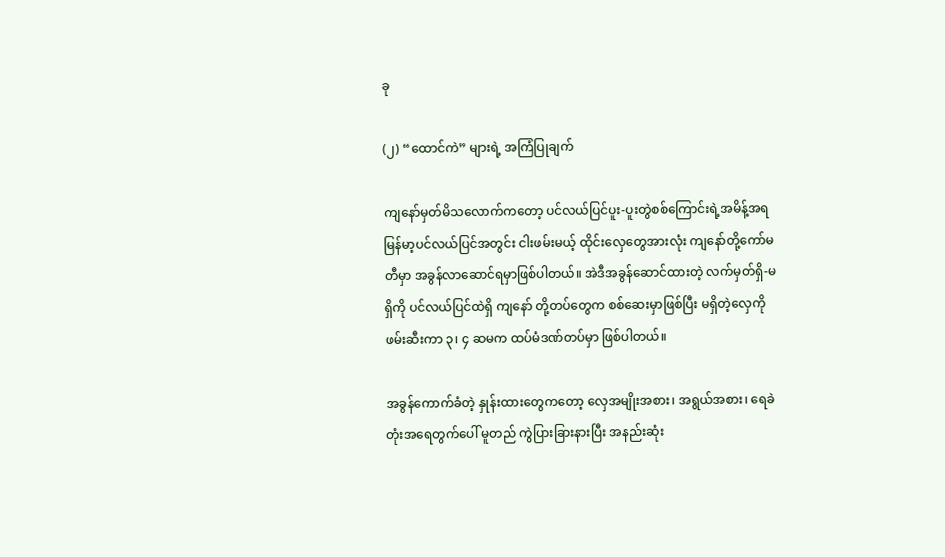ခု

(၂) “ထောင်ကဲ” များရဲ့ အကြံပြုချက်

ကျနော်မှတ်မိသလောက်ကတော့ ပင်လယ်ပြင်ပူး-ပူးတွဲစစ်ကြောင်းရဲ့အမိန့်အရ မြန်မာ့ပင်လယ်ပြင်အတွင်း ငါးဖမ်းမယ့် ထိုင်းလှေတွေအားလုံး ကျနော်တို့ကော်မတီမှာ အခွန်လာဆောင်ရမှာဖြစ်ပါတယ်။ အဲဒီအခွန်ဆောင်ထားတဲ့ လက်မှတ်ရှိ-မရှိကို ပင်လယ်ပြင်ထဲရှိ ကျနော် တို့တပ်တွေက စစ်ဆေးမှာဖြစ်ပြီး မရှိတဲ့လှေကို ဖမ်းဆီးကာ ၃၊ ၄ ဆမက ထပ်မံဒဏ်တပ်မှာ ဖြစ်ပါတယ်။

အခွန်ကောက်ခံတဲ့ နှုန်းထားတွေကတော့ လှေအမျိုးအစား၊ အရွယ်အစား၊ ရေခဲတုံးအရေတွက်ပေါ် မူတည် ကွဲပြားခြားနားပြီး အနည်းဆုံး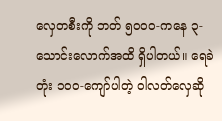လှေတစီးကို ဘတ် ၅၀၀၀-ကနေ ၃-သောင်းလောက်အထိ ရှိပါတယ်။ ရေခဲတုံး ၁၀၀-ကျော်ပါတဲ့ ဝါလတ်လှေဆို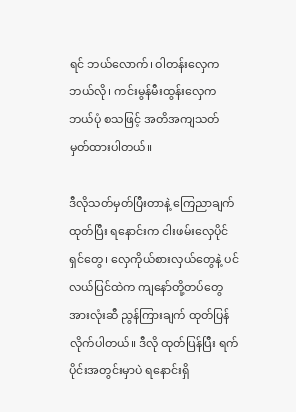ရင် ဘယ်လောက်၊ ဝါတန်းလှေက ဘယ်လို၊ ကင်းမွန်မီးထွန်းလှေက ဘယ်ပုံ စသဖြင့် အတိအကျသတ်မှတ်ထားပါတယ်။

ဒီလိုသတ်မှတ်ပြီးတာနဲ့ ကြေညာချက်ထုတ်ပြီး ရနောင်းက ငါးဖမ်းလှေပိုင်ရှင်တွေ၊ လှေကိုယ်စားလှယ်တွေနဲ့ ပင်လယ်ပြင်ထဲက ကျနော်တို့တပ်တွေ အားလုံးဆီ ညွန်ကြားချက် ထုတ်ပြန်လိုက်ပါတယ်။ ဒီလို ထုတ်ပြန်ပြီး ရက်ပိုင်းအတွင်းမှာပဲ ရနောင်းရှိ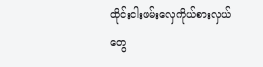ထိုင်းငါးဖမ်းလှေကိုယ်စားလှယ်တွေ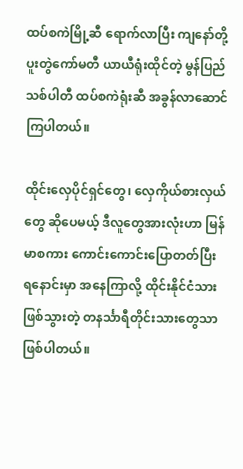ထပ်စကဲမြို့ဆီ ရောက်လာပြီး ကျနော်တို့ ပူးတွဲကော်မတီ ယာယီရုံးထိုင်တဲ့ မွန်ပြည်သစ်ပါတီ ထပ်စကဲရုံးဆီ အခွန်လာဆောင်ကြပါတယ်။

ထိုင်းလှေပိုင်ရှင်တွေ၊ လှေကိုယ်စားလှယ်တွေ ဆိုပေမယ့် ဒီလူတွေအားလုံးဟာ မြန်မာစကား ကောင်းကောင်းပြောတတ်ပြီး ရနောင်းမှာ အနေကြာလို့ ထိုင်းနိုင်ငံသားဖြစ်သွားတဲ့ တနင်္သာရီတိုင်းသားတွေသာ ဖြစ်ပါတယ်။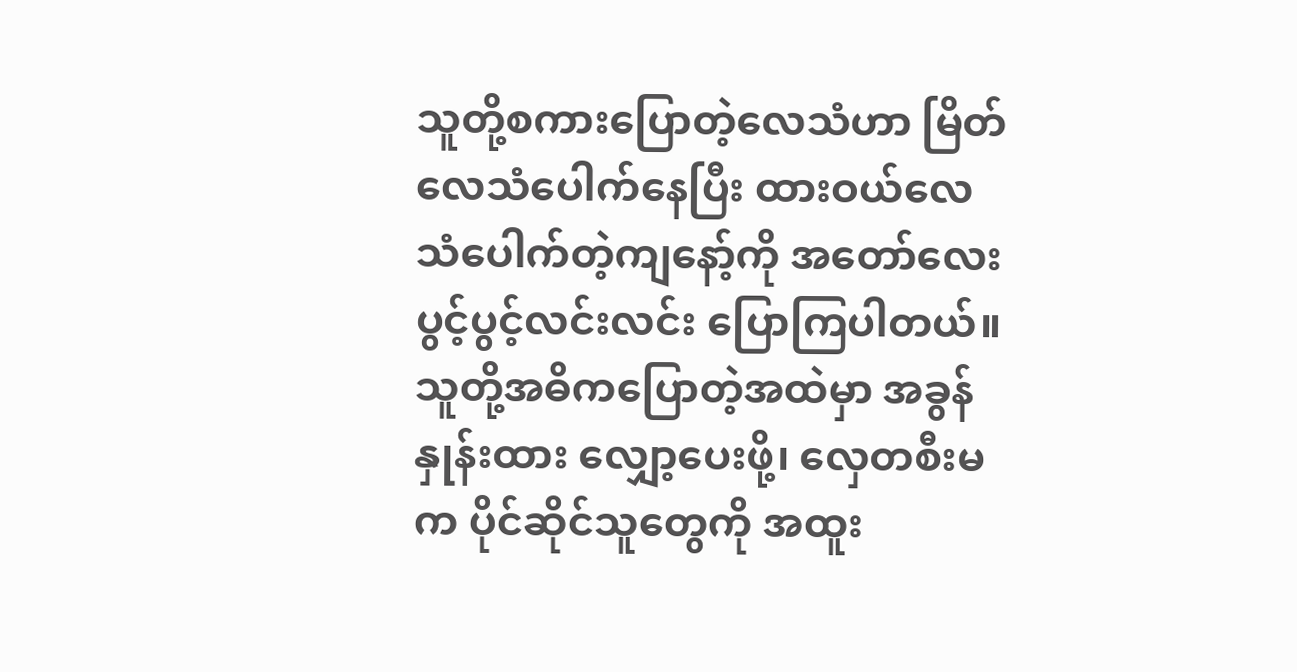သူတို့စကားပြောတဲ့လေသံဟာ မြိတ်လေသံပေါက်နေပြီး ထားဝယ်လေသံပေါက်တဲ့ကျနော့်ကို အတော်လေး ပွင့်ပွင့်လင်းလင်း ပြောကြပါတယ်။ သူတို့အဓိကပြောတဲ့အထဲမှာ အခွန်နှုန်းထား လျှော့ပေးဖို့၊ လှေတစီးမက ပိုင်ဆိုင်သူတွေကို အထူး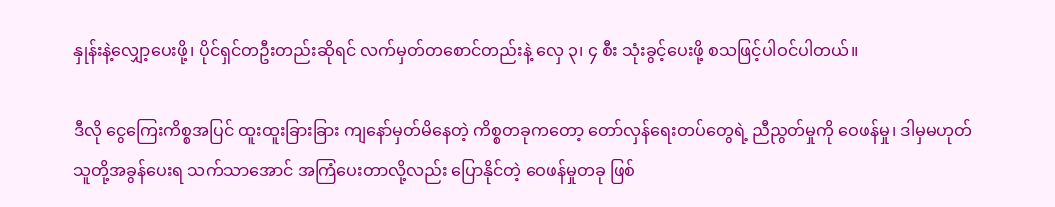နှုန်းနဲ့လျှော့ပေးဖို့၊ ပိုင်ရှင်တဦးတည်းဆိုရင် လက်မှတ်တစောင်တည်းနဲ့ လှေ ၃၊ ၄ စီး သုံးခွင့်ပေးဖို့ စသဖြင့်ပါဝင်ပါတယ်။

ဒီလို ငွေကြေးကိစ္စအပြင် ထူးထူးခြားခြား ကျနော်မှတ်မိနေတဲ့ ကိစ္စတခုကတော့ တော်လှန်ရေးတပ်တွေရဲ့ ညီညွတ်မှုကို ဝေဖန်မှု၊ ဒါမှမဟုတ် သူတို့အခွန်ပေးရ သက်သာအောင် အကြံပေးတာလို့လည်း ပြောနိုင်တဲ့ ဝေဖန်မှုတခု ဖြစ်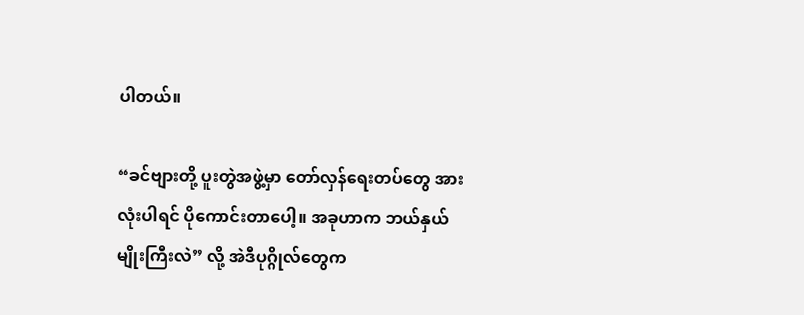ပါတယ်။

“ခင်ဗျားတို့ ပူးတွဲအဖွဲ့မှာ တော်လှန်ရေးတပ်တွေ အားလုံးပါရင် ပိုကောင်းတာပေါ့။ အခုဟာက ဘယ်နှယ်မျိုးကြီးလဲ” လို့ အဲဒီပုဂ္ဂိုလ်တွေက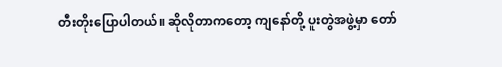တီးတိုးပြောပါတယ်။ ဆိုလိုတာကတော့ ကျနော်တို့ ပူးတွဲအဖွဲ့မှာ တော်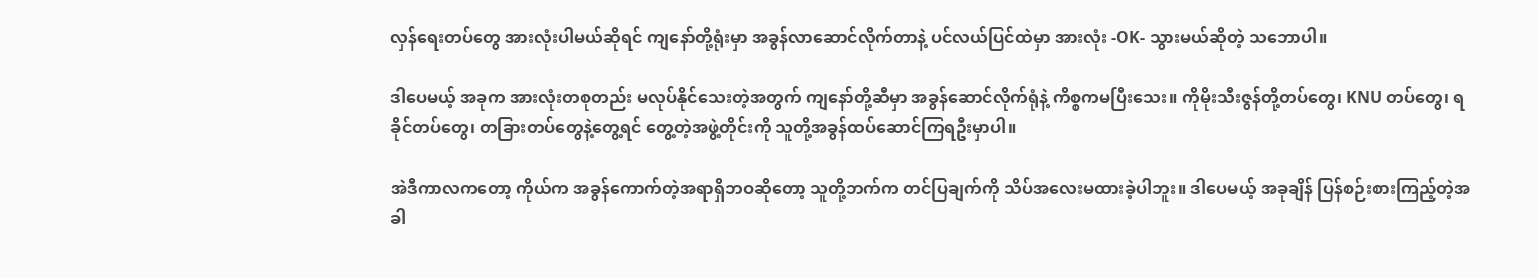လှန်ရေးတပ်တွေ အားလုံးပါမယ်ဆိုရင် ကျနော်တို့ရုံးမှာ အခွန်လာဆောင်လိုက်တာနဲ့ ပင်လယ်ပြင်ထဲမှာ အားလုံး -OK- သွားမယ်ဆိုတဲ့ သဘောပါ။

ဒါပေမယ့် အခုက အားလုံးတစုတည်း မလုပ်နိုင်သေးတဲ့အတွက် ကျနော်တို့ဆီမှာ အခွန်ဆောင်လိုက်ရုံနဲ့ ကိစ္စကမပြီးသေး။ ကိုမိုးသီးဇွန်တို့တပ်တွေ၊ KNU တပ်တွေ၊ ရခိုင်တပ်တွေ၊ တခြားတပ်တွေနဲ့တွေ့ရင် တွေ့တဲ့အဖွဲ့တိုင်းကို သူတို့အခွန်ထပ်ဆောင်ကြရဦးမှာပါ။

အဲဒီကာလကတော့ ကိုယ်က အခွန်ကောက်တဲ့အရာရှိဘဝဆိုတော့ သူတို့ဘက်က တင်ပြချက်ကို သိပ်အလေးမထားခဲ့ပါဘူး။ ဒါပေမယ့် အခုချိန် ပြန်စဉ်းစားကြည့်တဲ့အခါ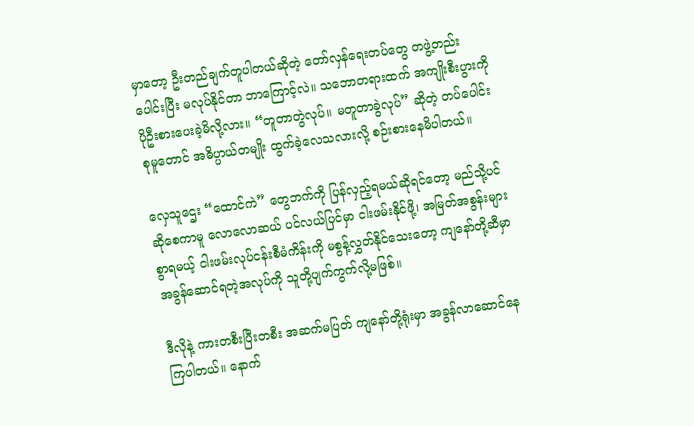မှာတော့ ဦးတည်ချက်တူပါတယ်ဆိုတဲ့ တော်လှန်ရေးတပ်တွေ တဖွဲ့တည်းပေါင်းပြီး မလုပ်နိုင်တာ ဘာကြောင့်လဲ။ သဘောတရားထက် အကျိုးစီးပွားကို ပိုဦးစားပေးခဲ့မိလို့လား။ “တူတာတွဲလုပ်။ မတူတာခွဲလုပ်” ဆိုတဲ့ တပ်ပေါင်းစုမူတောင် အဓိပ္ပာယ်တမျိုး ထွက်ခဲ့လေသလားလို့ စဉ်းစားနေမိပါတယ်။

လှေသူဌေး “ထောင်ကဲ” တွေဘက်ကို ပြန်လှည့်ရမယ်ဆိုရင်တော့ မည်သို့ပင်ဆိုစေကာမူ လောလောဆယ် ပင်လယ်ပြင်မှာ ငါးဖမ်းနိုင်ဖို့၊ အမြတ်အစွန်းများစွာရမယ့် ငါးဖမ်းလုပ်ငန်းစီမံကိန်းကို မစွန့်လွှတ်နိုင်သေးတော့ ကျနော်တို့ဆီမှာ အခွန်ဆောင်ရတဲ့အလုပ်ကို သူတို့ပျက်ကွက်လို့မဖြစ်။

ဒီလိုနဲ့ ကားတစီးပြီးတစီး အဆက်မပြတ် ကျနော်တို့ရုံးမှာ အခွန်လာဆောင်နေကြပါတယ်။ နောက်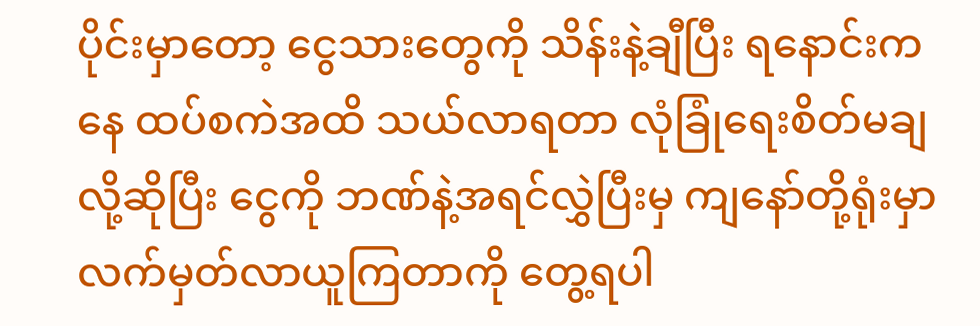ပိုင်းမှာတော့ ငွေသားတွေကို သိန်းနဲ့ချီပြီး ရနောင်းကနေ ထပ်စကဲအထိ သယ်လာရတာ လုံခြုံရေးစိတ်မချလို့ဆိုပြီး ငွေကို ဘဏ်နဲ့အရင်လွှဲပြီးမှ ကျနော်တို့ရုံးမှာ လက်မှတ်လာယူကြတာကို တွေ့ရပါ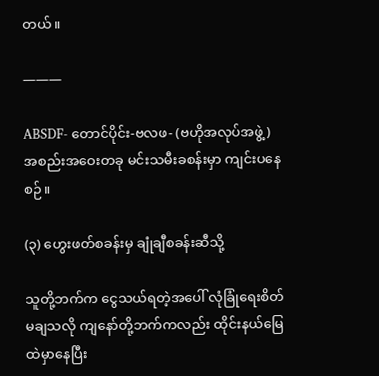တယ်။

———

ABSDF- တောင်ပိုင်း-ဗလဖ- (ဗဟိုအလုပ်အဖွဲ့) အစည်းအဝေးတခု မင်းသမီးခစန်းမှာ ကျင်းပနေစဉ်။

(၃) ဟွေးဖတ်စခန်းမှ ချုံချီစခန်းဆီသို့

သူတို့ဘက်က ငွေသယ်ရတဲ့အပေါ် လုံခြုံရေးစိတ်မချသလို ကျနော်တို့ဘက်ကလည်း ထိုင်းနယ်မြေထဲမှာနေပြီး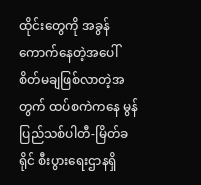ထိုင်းတွေကို အခွန်ကောက်နေတဲ့အပေါ် စိတ်မချဖြစ်လာတဲ့အတွက် ထပ်စကဲကနေ မွန်ပြည်သစ်ပါတီ-မြိတ်ခရိုင် စီးပွားရေးဌာနရှိ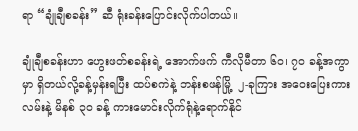ရာ “ချုံချီစခန်း” ဆီ ရုံးခန်းပြောင်းလိုက်ပါတယ်။

ချုံချီစခန်းဟာ ဟွေးဖတ်စခန်းရဲ့ အောက်ဖက် ကီလိုမီတာ ၆၀၊ ၇၀ ခန့်အကွာမှာ ရှိတယ်လို့ခန့်မှန်းရပြီး ထပ်စကဲနဲ့ ဘန်းစဖန်မြို့  ၂-ခုကြား အဝေးပြေးကားလမ်းနဲ့ မိနစ် ၃၀ ခန့် ကားမောင်းလိုက်ရုံနဲ့ရောက်နိုင်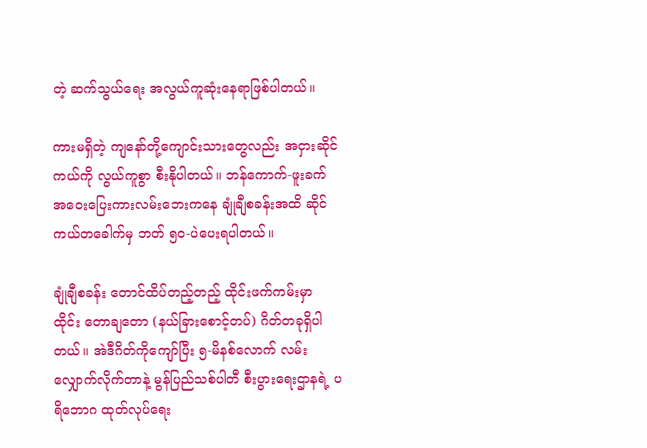တဲ့ ဆက်သွယ်ရေး အလွယ်ကူဆုံးနေရာဖြစ်ပါတယ်။

ကားမရှိတဲ့ ကျနော်တို့ကျောင်းသားတွေလည်း အငှားဆိုင်ကယ်ကို လွယ်ကူစွာ စီးနိုပါတယ်။ ဘန်ကောက်-ဖူးခက် အဝေးပြေးကားလမ်းဘေးကနေ ချုံချီစခန်းအထိ ဆိုင်ကယ်တခေါက်မှ ဘတ် ၅၀-ပဲပေးရပါတယ်။

ချုံချီစခန်း တောင်ထိပ်တည့်တည့် ထိုင်းဖက်ကမ်းမှာ ထိုင်း တောချတော (နယ်ခြားစောင့်တပ်) ဂိတ်တခုရှိပါတယ်။ အဲဒီဂိတ်ကိုကျော်ပြီး ၅-မိနစ်လောက် လမ်းလျှောက်လိုက်တာနဲ့ မွန်ပြည်သစ်ပါတီ စီးပွားရေးဌာနရဲ့ ပရိဘောဂ ထုတ်လုပ်ရေး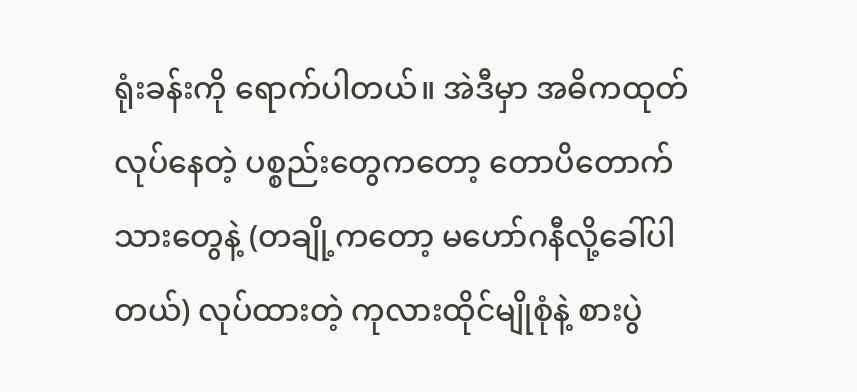ရုံးခန်းကို ရောက်ပါတယ်။ အဲဒီမှာ အဓိကထုတ်လုပ်နေတဲ့ ပစ္စည်းတွေကတော့ တောပိတောက်သားတွေနဲ့ (တချို့ကတော့ မဟော်ဂနီလို့ခေါ်ပါတယ်) လုပ်ထားတဲ့ ကုလားထိုင်မျိုစုံနဲ့ စားပွဲ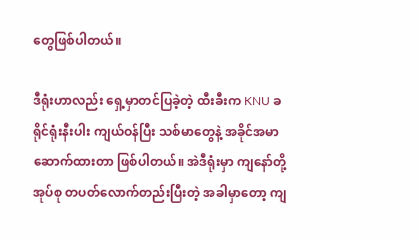တွေဖြစ်ပါတယ်။

ဒီရုံးဟာလည်း ရှေ့မှာတင်ပြခဲ့တဲ့ ထီးခီးက KNU ခရိုင်ရုံးနီးပါး ကျယ်ဝန်ပြီး သစ်မာတွေနဲ့ အခိုင်အမာဆောက်ထားတာ ဖြစ်ပါတယ်။ အဲဒီရုံးမှာ ကျနော်တို့အုပ်စု တပတ်လောက်တည်းပြီးတဲ့ အခါမှာတော့ ကျ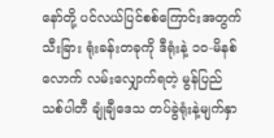နော်တို့ ပင်လယ်ပြင်စစ်ကြောင်းအတွက် သီးခြား ရုံးခန်းတခုကို ဒီရုံးနဲ့ ၁၀-မိနစ်လောက် လမ်းလျှောက်ရတဲ့ မွန်ပြည်သစ်ပါတီ ချုံချီဒေသ တပ်ခွဲရုံးနဲ့မျက်နှာ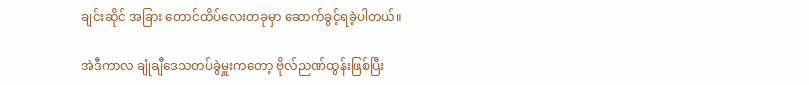ချင်းဆိုင် အခြား တောင်ထိပ်လေးတခုမှာ ဆောက်ခွင့်ရခဲ့ပါတယ်။

အဲဒီကာလ ချုံချီဒေသတပ်ခွဲမှူးကတော့ ဗိုလ်ညဏ်ထွန်းဖြစ်ပြီး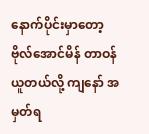နောက်ပိုင်းမှာတော့ ဗိုလ်အောင်မိန် တာဝန်ယူတယ်လို့ ကျနော် အမှတ်ရ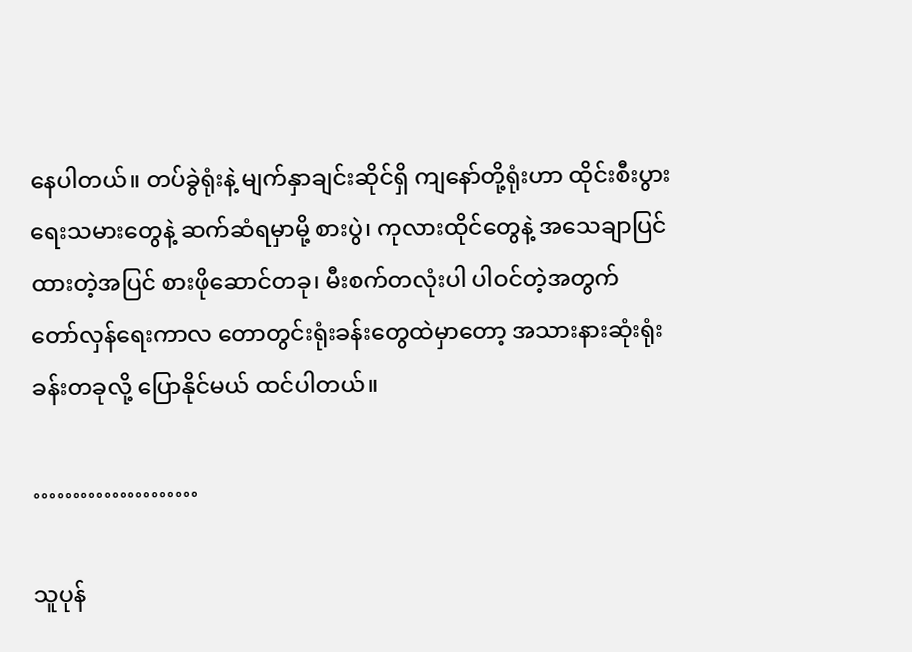နေပါတယ်။ တပ်ခွဲရုံးနဲ့ မျက်နှာချင်းဆိုင်ရှိ ကျနော်တို့ရုံးဟာ ထိုင်းစီးပွားရေးသမားတွေနဲ့ ဆက်ဆံရမှာမို့ စားပွဲ၊ ကုလားထိုင်တွေနဲ့ အသေချာပြင်ထားတဲ့အပြင် စားဖိုဆောင်တခု၊ မီးစက်တလုံးပါ ပါဝင်တဲ့အတွက် တော်လှန်ရေးကာလ တောတွင်းရုံးခန်းတွေထဲမှာတော့ အသားနားဆုံးရုံးခန်းတခုလို့ ပြောနိုင်မယ် ထင်ပါတယ်။

…………………

သူပုန်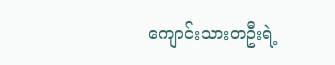ကျောင်းသားတဦးရဲ့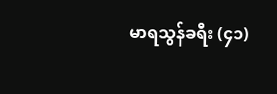မာရသွန်ခရီး (၄၁)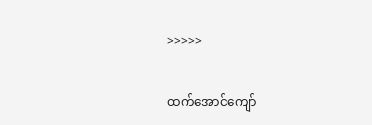>>>>>

ထက်အောင်ကျော်